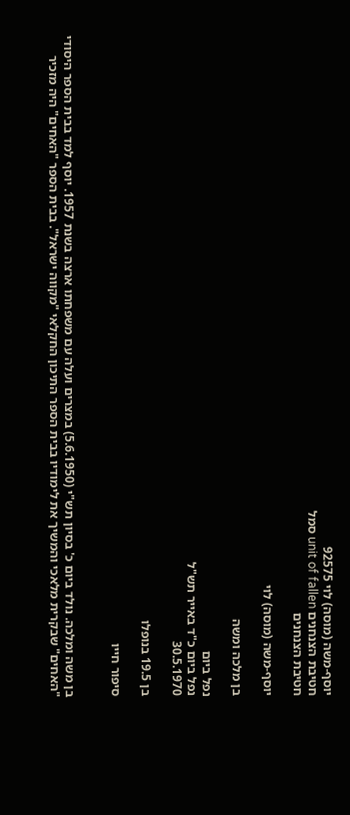יוסף-משה (מוסה) לוי 92575
חטיבת הצנחנים unit of fallen סמל
חטיבת הצנחנים

יוסף-משה (מוסה) לוי

בן מלכה ומשה

נפל ביום
נפל ביום כ"ד באייר תש"ל
30.5.1970

בן 19.5 בנופלו

סיפור חייו


בן משה ומלכה. נולד ביום כ' בסיון תש"י (5.6.1950) במצרים ועלה עם משפחתו ארצה בשנת 1957. יוסף למד בבית הספר היסודי "האחים" שבקרית מלאכי והמשיך את לימודיו בבית הספר התיכון החקלאי "מקווה ישראל". בבית הספר "האחים" היה מזכיר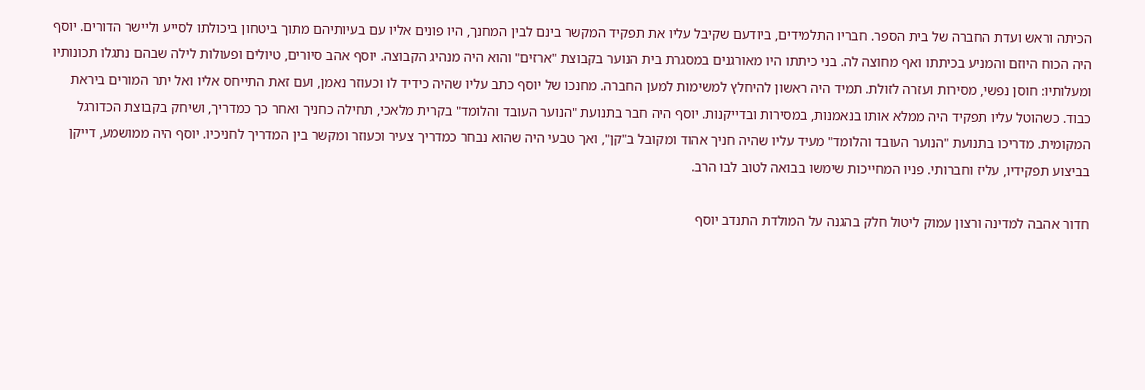הכיתה וראש ועדת החברה של בית הספר. חבריו התלמידים, ביודעם שקיבל עליו את תפקיד המקשר בינם לבין המחנך, היו פונים אליו עם בעיותיהם מתוך ביטחון ביכולתו לסייע וליישר הדורים. יוסף היה הכוח היוזם והמניע בכיתתו ואף מחוצה לה. בני כיתתו היו מאורגנים במסגרת בית הנוער בקבוצת "ארזים" והוא היה מנהיג הקבוצה. יוסף אהב סיורים, טיולים ופעולות לילה שבהם נתגלו תכונותיו ומעלותיו: חוסן נפשי, מסירות ועזרה לזולת. תמיד היה ראשון להיחלץ למשימות למען החברה. מחנכו של יוסף כתב עליו שהיה כידיד לו וכעוזר נאמן, ועם זאת התייחס אליו ואל יתר המורים ביראת כבוד. כשהוטל עליו תפקיד היה ממלא אותו בנאמנות, במסירות ובדייקנות. יוסף היה חבר בתנועת "הנוער העובד והלומד" בקרית מלאכי, תחילה כחניך ואחר כך כמדריך, ושיחק בקבוצת הכדורגל המקומית. מדריכו בתנועת "הנוער העובד והלומד" מעיד עליו שהיה חניך אהוד ומקובל ב"קן", ואך טבעי היה שהוא נבחר כמדריך צעיר וכעוזר ומקשר בין המדריך לחניכיו. יוסף היה ממושמע, דייקן בביצוע תפקידיו, עליז וחברותי. פניו המחייכות שימשו בבואה לטוב לבו הרב.

חדור אהבה למדינה ורצון עמוק ליטול חלק בהגנה על המולדת התנדב יוסף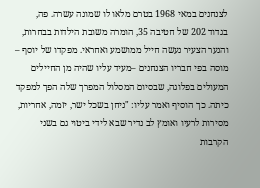לצנחנים במאי 1968 בטרם מלאו לו שמונה עשרה. פה, בגדוד 202 של חטיבה 35, הומרה משובת הילדות בבחרות, והנער הצעיר נעשה חייל ממושמע ואחראי. מפקדו של יוסף – מוסה בפי חבריו הצנחנים –מעיד עליו שהיה מן החיילים המעולים בפלוגה, שבסיום המסלול המפרך שלה הפך למפקד כיתה. כך הוסיף ואמר עליו: "ניחן בשכל ישר, יזמה, אחריות, מסירות לרעיו ואומץ לב נדיר שבא לידי ביטוי גם בשני הקרבות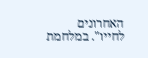האחרונים לחייו". במלחמת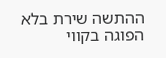ההתשה שירת בלא הפוגה בקווי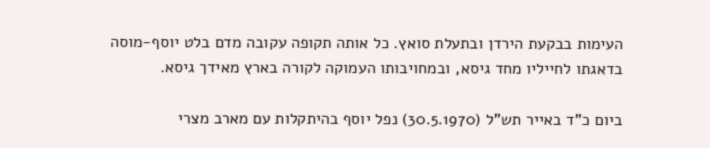העימות בבקעת הירדן ובתעלת סואץ. כל אותה תקופה עקובה מדם בלט יוסף-מוסה בדאגתו לחייליו מחד גיסא, ובמחויבותו העמוקה לקורה בארץ מאידך גיסא.

ביום כ"ד באייר תש"ל (30.5.1970) נפל יוסף בהיתקלות עם מארב מצרי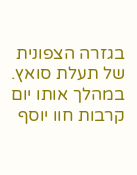בגזרה הצפונית של תעלת סואץ. במהלך אותו יום קרבות חוו יוסף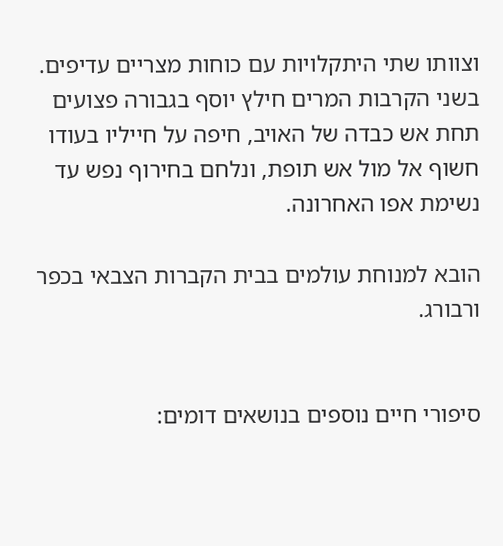וצוותו שתי היתקלויות עם כוחות מצריים עדיפים. בשני הקרבות המרים חילץ יוסף בגבורה פצועים תחת אש כבדה של האויב, חיפה על חייליו בעודו חשוף אל מול אש תופת, ונלחם בחירוף נפש עד נשימת אפו האחרונה.

הובא למנוחת עולמים בבית הקברות הצבאי בכפר ורבורג.


סיפורי חיים נוספים בנושאים דומים: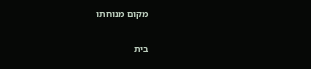מקום מנוחתו


בית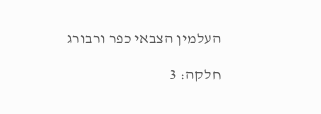העלמין הצבאי כפר ורבורג

חלקה: 3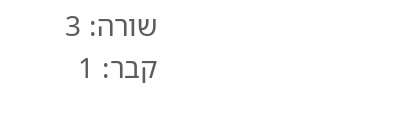שורה: 3
קבר: 1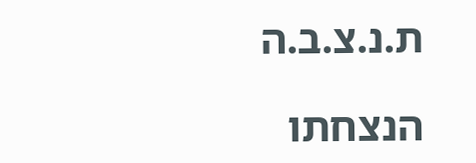ת.נ.צ.ב.ה

הנצחתו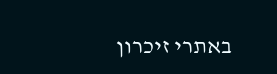באתרי זיכרון